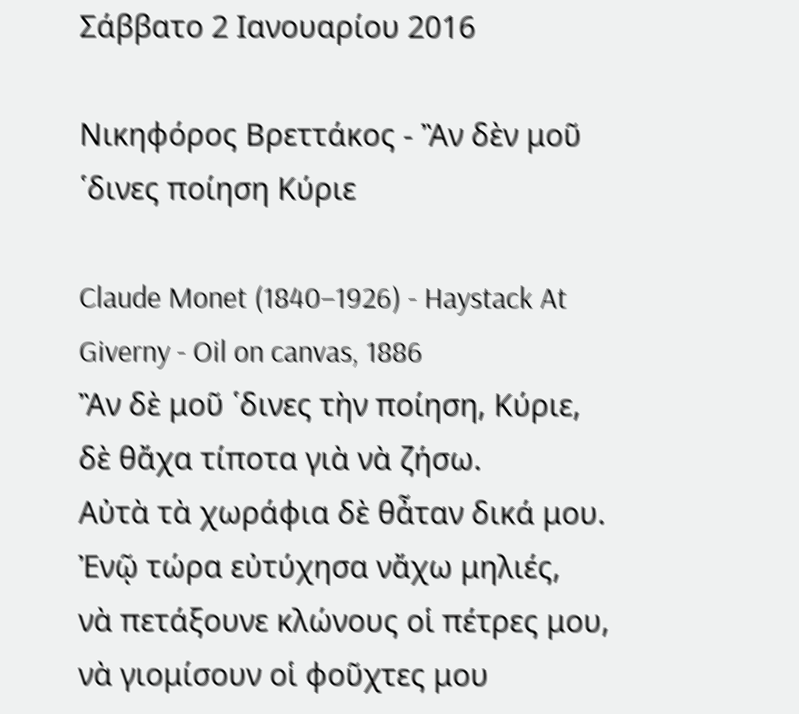Σάββατο 2 Ιανουαρίου 2016

Νικηφόρος Βρεττάκος - Ἂν δὲν μοῦ ῾δινες ποίηση Κύριε

Claude Monet (1840–1926) - Haystack At Giverny - Oil on canvas, 1886
Ἂν δὲ μοῦ ῾δινες τὴν ποίηση, Κύριε,
δὲ θἄχα τίποτα γιὰ νὰ ζήσω.
Αὐτὰ τὰ χωράφια δὲ θἆταν δικά μου.
Ἐνῷ τώρα εὐτύχησα νἄχω μηλιές,
νὰ πετάξουνε κλώνους οἱ πέτρες μου,
νὰ γιομίσουν οἱ φοῦχτες μου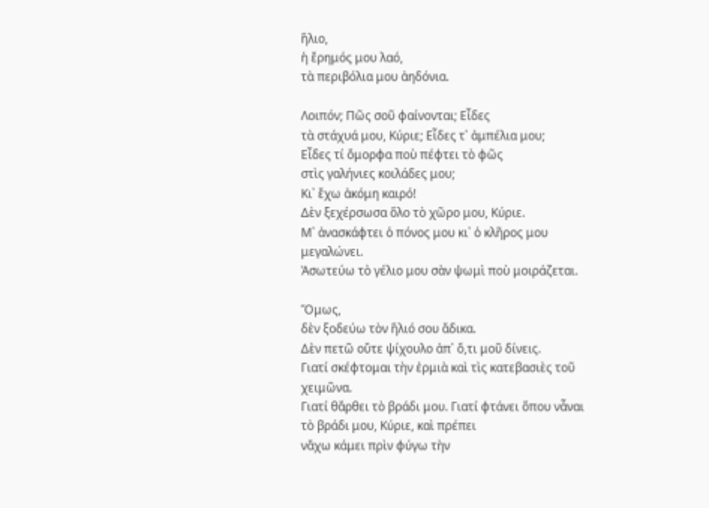ἥλιο,
ἡ ἔρημός μου λαό,
τὰ περιβόλια μου ἀηδόνια.

Λοιπόν; Πῶς σοῦ φαίνονται; Εἶδες
τὰ στάχυά μου, Κύριε; Εἶδες τ᾿ ἀμπέλια μου;
Εἶδες τί ὄμορφα ποὺ πέφτει τὸ φῶς
στὶς γαλήνιες κοιλάδες μου;
Κι᾿ ἔχω ἀκόμη καιρό!
Δὲν ξεχέρσωσα ὅλο τὸ χῶρο μου, Κύριε.
Μ᾿ ἀνασκάφτει ὁ πόνος μου κι᾿ ὁ κλῆρος μου μεγαλώνει.
Ἀσωτεύω τὸ γέλιο μου σὰν ψωμὶ ποὺ μοιράζεται.

Ὅμως,
δὲν ξοδεύω τὸν ἥλιό σου ἄδικα.
Δὲν πετῶ οὔτε ψίχουλο ἀπ᾿ ὅ,τι μοῦ δίνεις.
Γιατί σκέφτομαι τὴν ἐρμιὰ καὶ τὶς κατεβασιὲς τοῦ χειμῶνα.
Γιατί θἄρθει τὸ βράδι μου. Γιατί φτάνει ὅπου νἆναι
τὸ βράδι μου, Κύριε, καὶ πρέπει
νἄχω κάμει πρὶν φύγω τὴν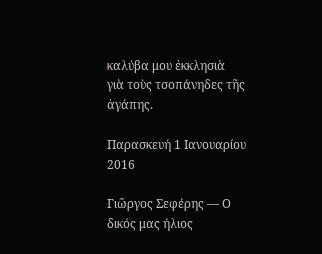καλύβα μου ἐκκλησιὰ
γιὰ τοὺς τσοπάνηδες τῆς ἀγάπης.

Παρασκευή 1 Ιανουαρίου 2016

Γιῶργος Σεφέρης — Ο δικός μας ήλιος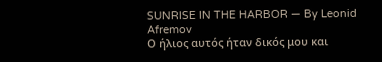SUNRISE IN THE HARBOR — By Leonid Afremov
Ο ήλιος αυτός ήταν δικός μου και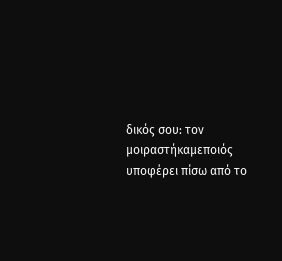δικός σου: τον μοιραστήκαμεποιός υποφέρει πίσω από το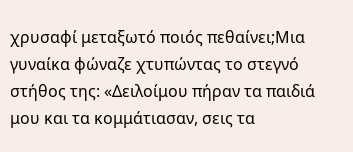χρυσαφί μεταξωτό ποιός πεθαίνει;Μια γυναίκα φώναζε χτυπώντας το στεγνό στήθος της: «Δειλοίμου πήραν τα παιδιά μου και τα κομμάτιασαν, σεις τα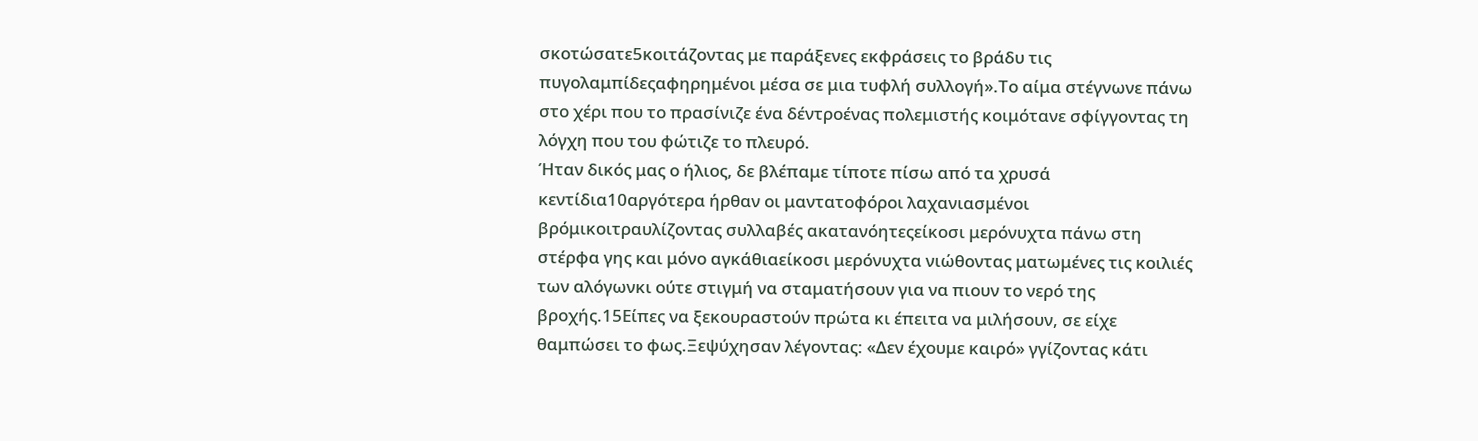σκοτώσατε5κοιτάζοντας με παράξενες εκφράσεις το βράδυ τις πυγολαμπίδεςαφηρημένοι μέσα σε μια τυφλή συλλογή».Το αίμα στέγνωνε πάνω στο χέρι που το πρασίνιζε ένα δέντροένας πολεμιστής κοιμότανε σφίγγοντας τη λόγχη που του φώτιζε το πλευρό.
Ήταν δικός μας ο ήλιος, δε βλέπαμε τίποτε πίσω από τα χρυσά κεντίδια10αργότερα ήρθαν οι μαντατοφόροι λαχανιασμένοι βρόμικοιτραυλίζοντας συλλαβές ακατανόητεςείκοσι μερόνυχτα πάνω στη στέρφα γης και μόνο αγκάθιαείκοσι μερόνυχτα νιώθοντας ματωμένες τις κοιλιές των αλόγωνκι ούτε στιγμή να σταματήσουν για να πιουν το νερό της βροχής.15Είπες να ξεκουραστούν πρώτα κι έπειτα να μιλήσουν, σε είχε θαμπώσει το φως.Ξεψύχησαν λέγοντας: «Δεν έχουμε καιρό» γγίζοντας κάτι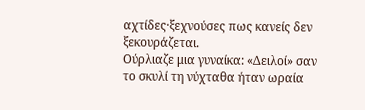αχτίδες·ξεχνούσες πως κανείς δεν ξεκουράζεται.
Ούρλιαζε μια γυναίκα: «Δειλοί» σαν το σκυλί τη νύχταθα ήταν ωραία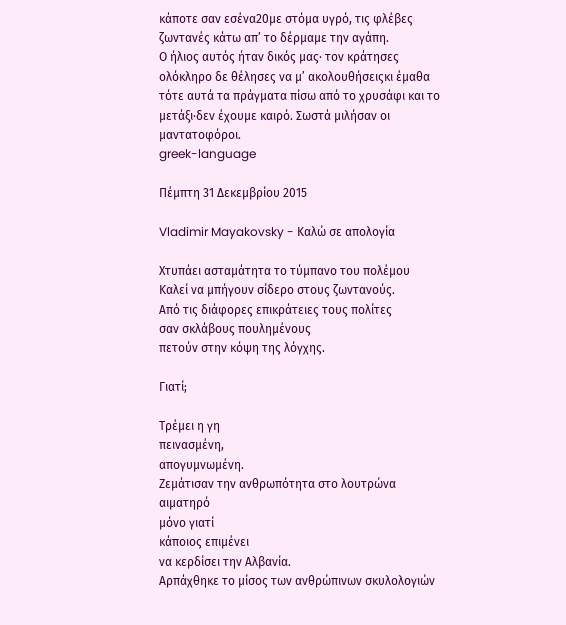κάποτε σαν εσένα20με στόμα υγρό, τις φλέβες ζωντανές κάτω απ’ το δέρμαμε την αγάπη.
Ο ήλιος αυτός ήταν δικός μας· τον κράτησες ολόκληρο δε θέλησες να μ’ ακολουθήσειςκι έμαθα τότε αυτά τα πράγματα πίσω από το χρυσάφι και το μετάξι·δεν έχουμε καιρό. Σωστά μιλήσαν οι μαντατοφόροι.
greek-language

Πέμπτη 31 Δεκεμβρίου 2015

Vladimir Mayakovsky - Καλώ σε απολογία

Χτυπάει ασταμάτητα το τύμπανο του πολέμου
Καλεί να μπήγουν σίδερο στους ζωντανούς.
Από τις διάφορες επικράτειες τους πολίτες
σαν σκλάβους πουλημένους
πετούν στην κόψη της λόγχης.

Γιατί;

Τρέμει η γη
πεινασμένη,
απογυμνωμένη.
Ζεμάτισαν την ανθρωπότητα στο λουτρώνα αιματηρό
μόνο γιατί
κάποιος επιμένει
να κερδίσει την Αλβανία.
Αρπάχθηκε το μίσος των ανθρώπινων σκυλολογιών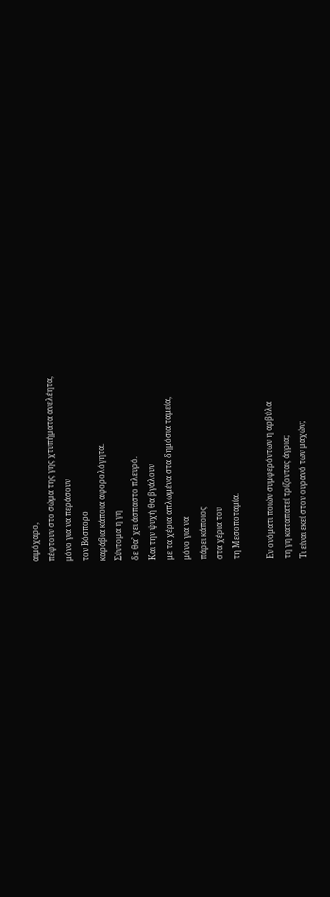αιμόχαρο,
πέφτουν στο σώμα της γης χτυπήματα ανελέητα,
μόνο για να περάσουν
τον Βόσπορο
καράβια κάποια αφορολόγητα.
Σύντομα η γη
δε θα’ χει άσπαστο πλευρό.
Και την ψυχή θα βγάλουν
με τα χέρια απλωμένα στα δημόσια ταμεία,
μόνο για να
πάρει κάποιος
στα χέρια του
τη Μεσοποταμία.

Εν ονόματι ποιών συμφερόντων η αρβύλα
τη γη καταπατεί τρίζοντας άγρια;
Τι είναι εκεί στον ουρανό των μαχών;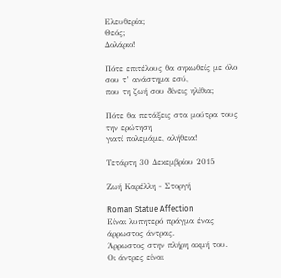Ελευθερία;
Θεός;
Δολάριο!

Πότε επιτέλους θα σηκωθείς με όλο σου τ’ ανάστημα εσύ,
που τη ζωή σου δίνεις ηλίθια;

Πότε θα πετάξεις στα μούτρα τους την ερώτηση
γιατί πολεμάμε, αλήθεια!

Τετάρτη 30 Δεκεμβρίου 2015

Ζωή Καρέλλη - Στοργή

Roman Statue Affection
Είναι λυπητερό πράγμα ένας άρρωστος άντρας.
Άρρωστος στην πλήρη ακμή του.
Οι άντρες είναι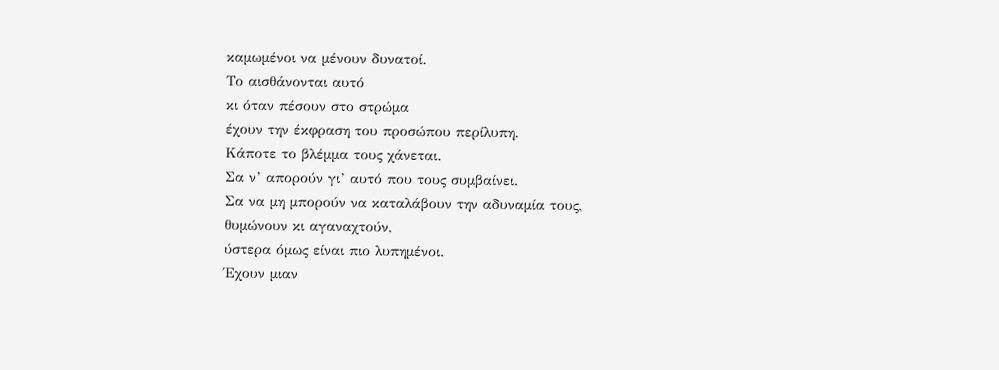καμωμένοι να μένουν δυνατοί.
Το αισθάνονται αυτό
κι όταν πέσουν στο στρώμα
έχουν την έκφραση του προσώπου περίλυπη.
Κάποτε το βλέμμα τους χάνεται.
Σα ν’ απορούν γι’ αυτό που τους συμβαίνει.
Σα να μη μπορούν να καταλάβουν την αδυναμία τους,
θυμώνουν κι αγαναχτούν,
ύστερα όμως είναι πιο λυπημένοι.
Έχουν μιαν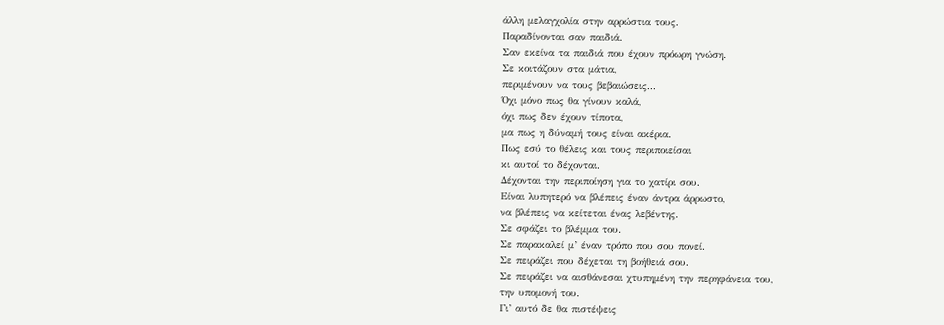άλλη μελαγχολία στην αρρώστια τους.
Παραδίνονται σαν παιδιά.
Σαν εκείνα τα παιδιά που έχουν πρόωρη γνώση.
Σε κοιτάζουν στα μάτια,
περιμένουν να τους βεβαιώσεις...
Όχι μόνο πως θα γίνουν καλά,
όχι πως δεν έχουν τίποτα,
μα πως η δύναμή τους είναι ακέρια.
Πως εσύ το θέλεις και τους περιποιείσαι
κι αυτοί το δέχονται.
Δέχονται την περιποίηση για το χατίρι σου.
Είναι λυπητερό να βλέπεις έναν άντρα άρρωστο,
να βλέπεις να κείτεται ένας λεβέντης.
Σε σφάζει το βλέμμα του.
Σε παρακαλεί μ’ έναν τρόπο που σου πονεί.
Σε πειράζει που δέχεται τη βοήθειά σου.
Σε πειράζει να αισθάνεσαι χτυπημένη την περηφάνεια του,
την υπομονή του.
Γι’ αυτό δε θα πιστέψεις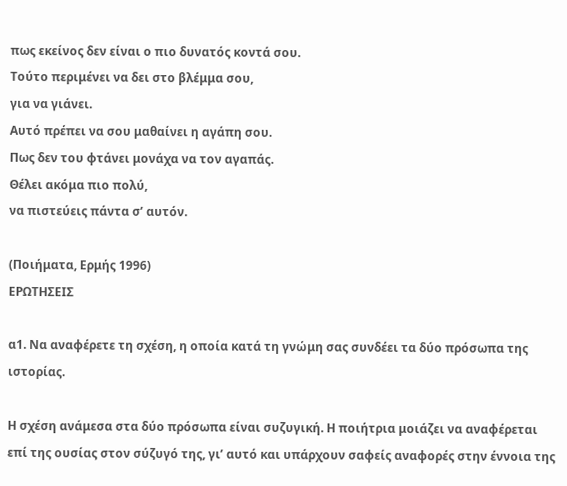πως εκείνος δεν είναι ο πιο δυνατός κοντά σου.
Τούτο περιμένει να δει στο βλέμμα σου,
για να γιάνει.
Αυτό πρέπει να σου μαθαίνει η αγάπη σου.
Πως δεν του φτάνει μονάχα να τον αγαπάς.
Θέλει ακόμα πιο πολύ,
να πιστεύεις πάντα σ’ αυτόν.

(Ποιήματα, Ερμής 1996)
ΕΡΩΤΗΣΕΙΣ

α1. Να αναφέρετε τη σχέση, η οποία κατά τη γνώμη σας συνδέει τα δύο πρόσωπα της ιστορίας.

Η σχέση ανάμεσα στα δύο πρόσωπα είναι συζυγική. Η ποιήτρια μοιάζει να αναφέρεται επί της ουσίας στον σύζυγό της, γι’ αυτό και υπάρχουν σαφείς αναφορές στην έννοια της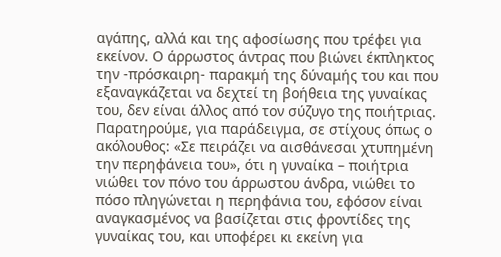αγάπης, αλλά και της αφοσίωσης που τρέφει για εκείνον. Ο άρρωστος άντρας που βιώνει έκπληκτος την -πρόσκαιρη- παρακμή της δύναμής του και που εξαναγκάζεται να δεχτεί τη βοήθεια της γυναίκας του, δεν είναι άλλος από τον σύζυγο της ποιήτριας.
Παρατηρούμε, για παράδειγμα, σε στίχους όπως ο ακόλουθος: «Σε πειράζει να αισθάνεσαι χτυπημένη την περηφάνεια του», ότι η γυναίκα – ποιήτρια νιώθει τον πόνο του άρρωστου άνδρα, νιώθει το πόσο πληγώνεται η περηφάνια του, εφόσον είναι αναγκασμένος να βασίζεται στις φροντίδες της γυναίκας του, και υποφέρει κι εκείνη για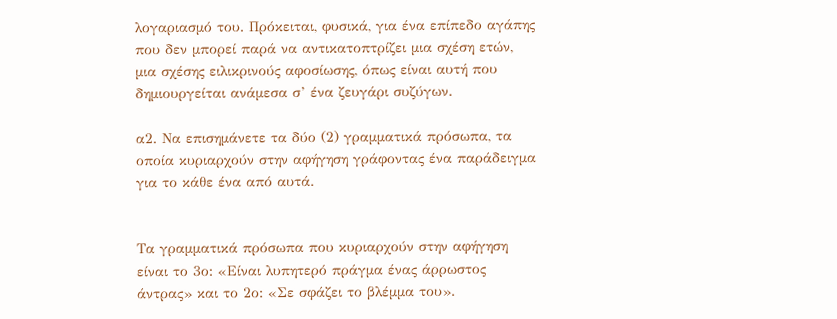λογαριασμό του. Πρόκειται, φυσικά, για ένα επίπεδο αγάπης που δεν μπορεί παρά να αντικατοπτρίζει μια σχέση ετών, μια σχέσης ειλικρινούς αφοσίωσης, όπως είναι αυτή που δημιουργείται ανάμεσα σ’ ένα ζευγάρι συζύγων.

α2. Να επισημάνετε τα δύο (2) γραμματικά πρόσωπα, τα οποία κυριαρχούν στην αφήγηση γράφοντας ένα παράδειγμα για το κάθε ένα από αυτά.


Τα γραμματικά πρόσωπα που κυριαρχούν στην αφήγηση είναι το 3ο: «Είναι λυπητερό πράγμα ένας άρρωστος άντρας» και το 2ο: «Σε σφάζει το βλέμμα του».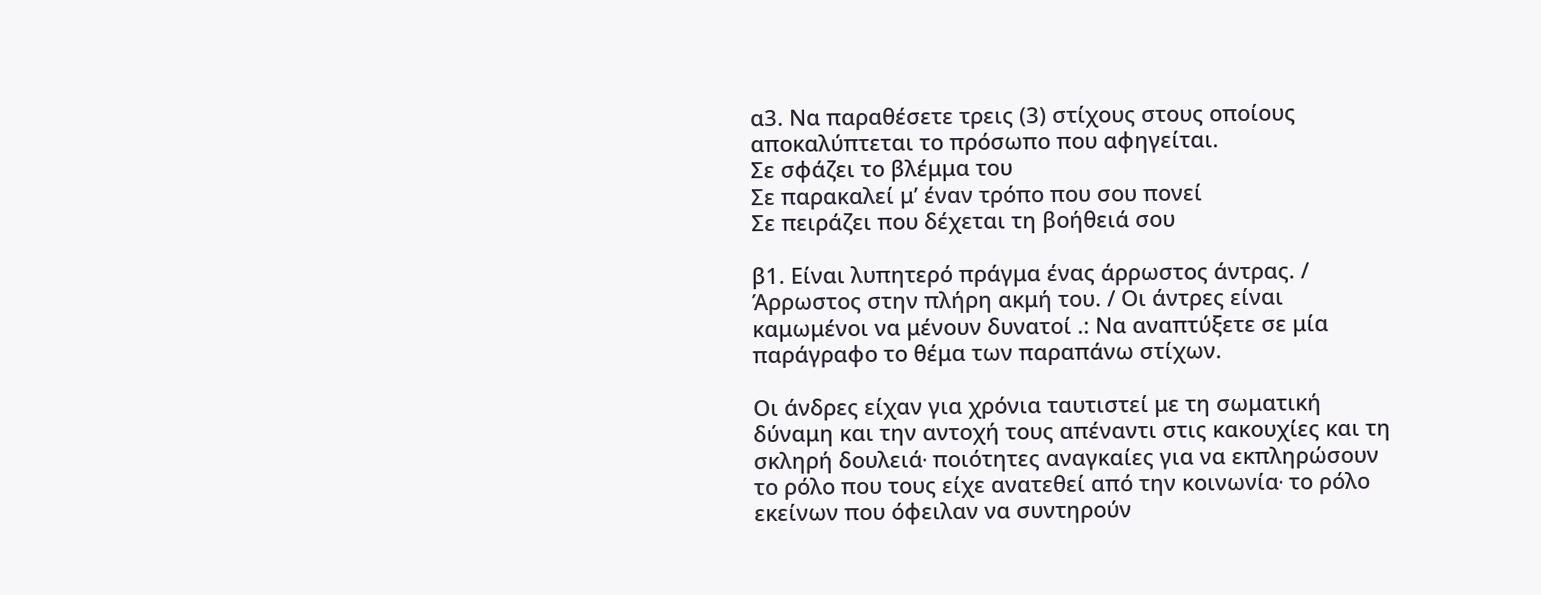α3. Να παραθέσετε τρεις (3) στίχους στους οποίους αποκαλύπτεται το πρόσωπο που αφηγείται.
Σε σφάζει το βλέμμα του
Σε παρακαλεί μ’ έναν τρόπο που σου πονεί
Σε πειράζει που δέχεται τη βοήθειά σου

β1. Είναι λυπητερό πράγμα ένας άρρωστος άντρας. / Άρρωστος στην πλήρη ακμή του. / Οι άντρες είναι καμωμένοι να μένουν δυνατοί .: Να αναπτύξετε σε μία παράγραφο το θέμα των παραπάνω στίχων.

Οι άνδρες είχαν για χρόνια ταυτιστεί με τη σωματική δύναμη και την αντοχή τους απέναντι στις κακουχίες και τη σκληρή δουλειά∙ ποιότητες αναγκαίες για να εκπληρώσουν το ρόλο που τους είχε ανατεθεί από την κοινωνία∙ το ρόλο εκείνων που όφειλαν να συντηρούν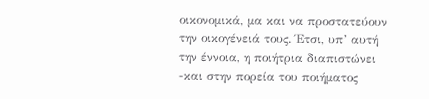οικονομικά, μα και να προστατεύουν την οικογένειά τους. Έτσι, υπ’ αυτή την έννοια, η ποιήτρια διαπιστώνει -και στην πορεία του ποιήματος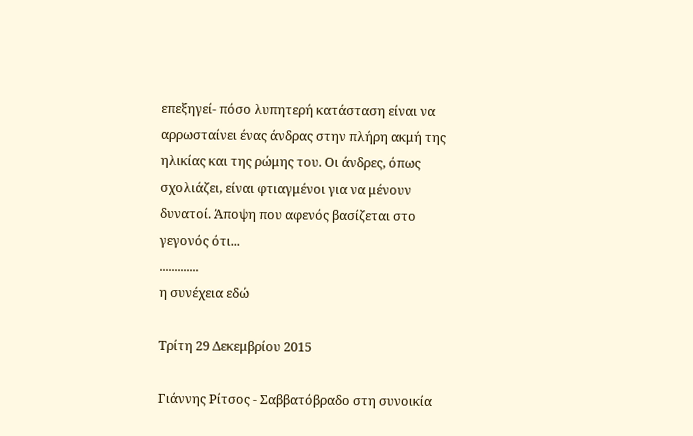επεξηγεί- πόσο λυπητερή κατάσταση είναι να αρρωσταίνει ένας άνδρας στην πλήρη ακμή της ηλικίας και της ρώμης του. Οι άνδρες, όπως σχολιάζει, είναι φτιαγμένοι για να μένουν δυνατοί. Άποψη που αφενός βασίζεται στο γεγονός ότι...
.............
η συνέχεια εδώ

Τρίτη 29 Δεκεμβρίου 2015

Γιάννης Ρίτσος - Σαββατόβραδο στη συνοικία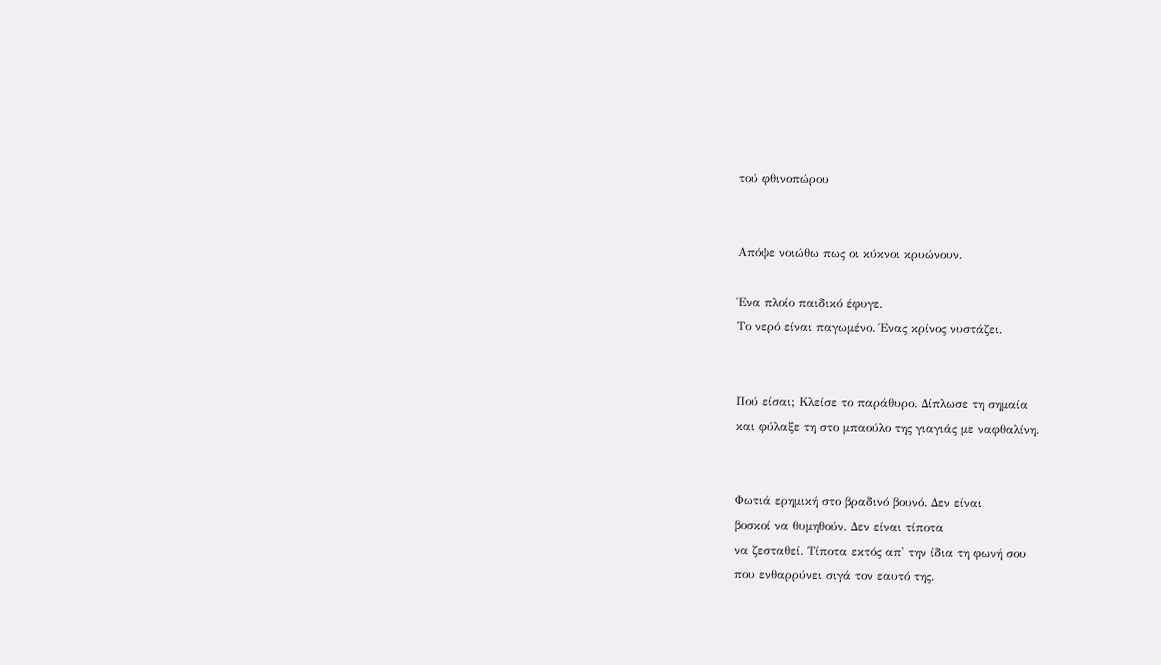τού φθινοπώρου


Απόψε νοιώθω πως οι κύκνοι κρυώνουν.

Ένα πλοίο παιδικό έφυγε.
Το νερό είναι παγωμένο. Ένας κρίνος νυστάζει.


Πού είσαι; Κλείσε το παράθυρο. Δίπλωσε τη σημαία
και φύλαξε τη στο μπαούλο της γιαγιάς με ναφθαλίνη.


Φωτιά ερημική στο βραδινό βουνό. Δεν είναι
βοσκοί να θυμηθούν. Δεν είναι τίποτα
να ζεσταθεί. Τίποτα εκτός απ' την ίδια τη φωνή σου
που ενθαρρύνει σιγά τον εαυτό της.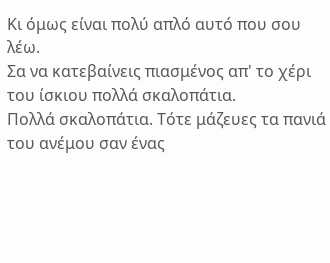Κι όμως είναι πολύ απλό αυτό που σου λέω.
Σα να κατεβαίνεις πιασμένος απ' το χέρι του ίσκιου πολλά σκαλοπάτια.
Πολλά σκαλοπάτια. Τότε μάζευες τα πανιά του ανέμου σαν ένας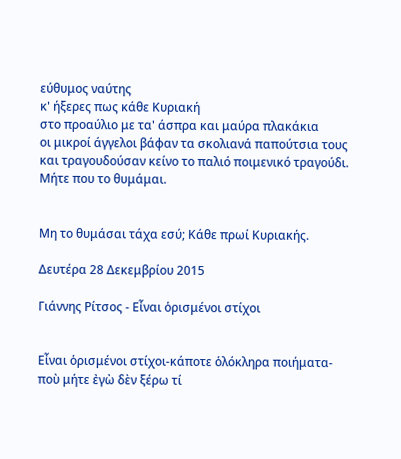εύθυμος ναύτης
κ' ήξερες πως κάθε Κυριακή
στο προαύλιο με τα' άσπρα και μαύρα πλακάκια
οι μικροί άγγελοι βάφαν τα σκολιανά παπούτσια τους
και τραγουδούσαν κείνο το παλιό ποιμενικό τραγούδι. Μήτε που το θυμάμαι.


Μη το θυμάσαι τάχα εσύ; Κάθε πρωί Κυριακής.

Δευτέρα 28 Δεκεμβρίου 2015

Γιάννης Ρίτσος - Εἶναι ὁρισμένοι στίχοι


Εἶναι ὁρισμένοι στίχοι-κάποτε ὁλόκληρα ποιήματα-
ποὺ μήτε ἐγὼ δὲν ξέρω τί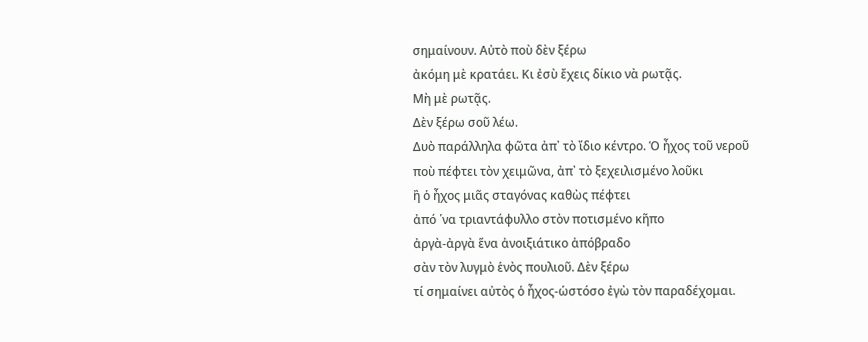σημαίνουν. Αὐτὸ ποὺ δὲν ξέρω
ἀκόμη μὲ κρατάει. Κι ἐσὺ ἔχεις δίκιο νὰ ρωτᾷς.
Μὴ μὲ ρωτᾷς.
Δὲν ξέρω σοῦ λέω.
Δυὸ παράλληλα φῶτα ἀπ᾿ τὸ ἴδιο κέντρο. Ὁ ἦχος τοῦ νεροῦ
ποὺ πέφτει τὸν χειμῶνα, ἀπ᾿ τὸ ξεχειλισμένο λοῦκι
ἢ ὁ ἦχος μιᾶς σταγόνας καθὼς πέφτει
ἀπό ῾να τριαντάφυλλο στὸν ποτισμένο κῆπο
ἀργὰ-ἀργὰ ἕνα ἀνοιξιάτικο ἀπόβραδο
σὰν τὸν λυγμὸ ἑνὸς πουλιοῦ. Δὲν ξέρω
τί σημαίνει αὐτὸς ὁ ἦχος-ὡστόσο ἐγὼ τὸν παραδέχομαι.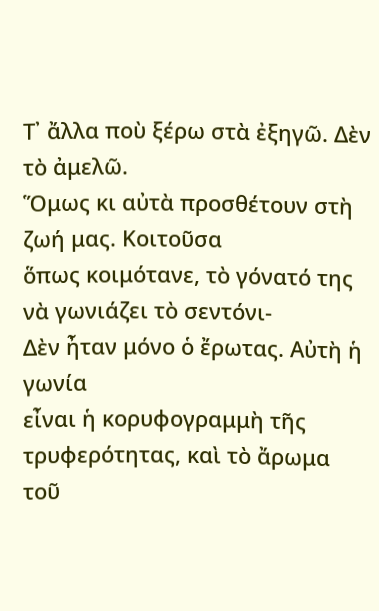Τ᾿ ἄλλα ποὺ ξέρω στὰ ἐξηγῶ. Δὲν τὸ ἀμελῶ.
Ὅμως κι αὐτὰ προσθέτουν στὴ ζωή μας. Κοιτοῦσα
ὅπως κοιμότανε, τὸ γόνατό της νὰ γωνιάζει τὸ σεντόνι-
Δὲν ἦταν μόνο ὁ ἔρωτας. Αὐτὴ ἡ γωνία
εἶναι ἡ κορυφογραμμὴ τῆς τρυφερότητας, καὶ τὸ ἄρωμα
τοῦ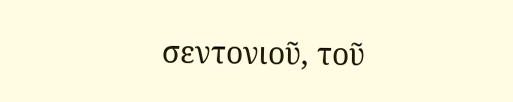σεντονιοῦ, τοῦ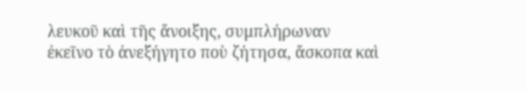λευκοῦ καὶ τῆς ἄνοιξης, συμπλήρωναν
ἐκεῖνο τὸ ἀνεξήγητο ποὺ ζήτησα, ἄσκοπα καὶ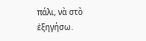πάλι, νὰ στὸ ἐξηγήσω.